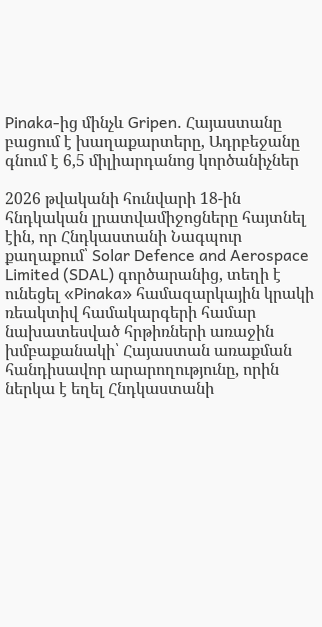Pinaka-ից մինչև Gripen. Հայաստանը բացում է խաղաքարտերը, Ադրբեջանը գնում է 6,5 միլիարդանոց կործանիչներ

2026 թվականի հունվարի 18-ին հնդկական լրատվամիջոցները հայտնել էին, որ Հնդկաստանի Նագպուր քաղաքում՝ Solar Defence and Aerospace Limited (SDAL) գործարանից, տեղի է ունեցել «Pinaka» համազարկային կրակի ռեակտիվ համակարգերի համար նախատեսված հրթիռների առաջին խմբաքանակի՝ Հայաստան առաքման հանդիսավոր արարողությունը, որին ներկա է եղել Հնդկաստանի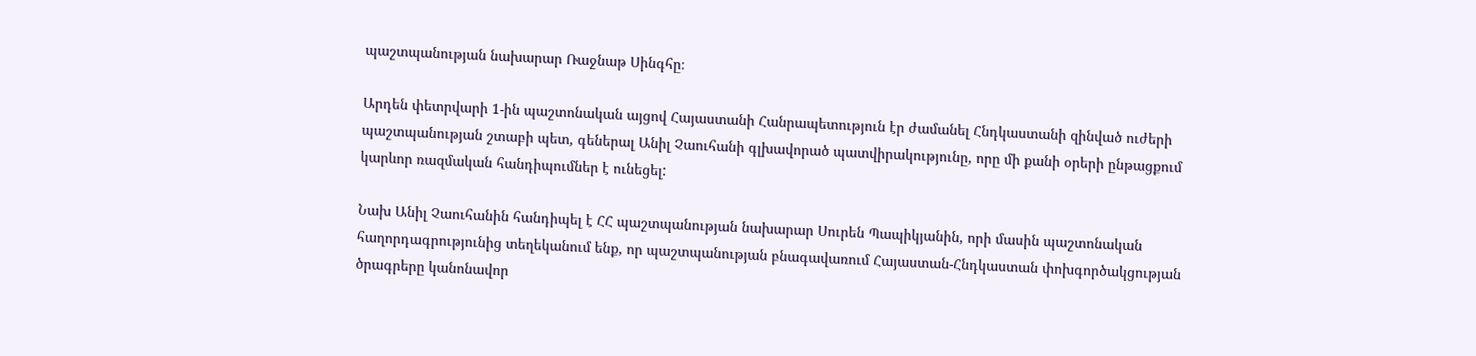պաշտպանության նախարար Ռաջնաթ Սինգհը։

Արդեն փետրվարի 1-ին պաշտոնական այցով Հայաստանի Հանրապետություն էր ժամանել Հնդկաստանի զինված ուժերի պաշտպանության շտաբի պետ, գեներալ Անիլ Չաուհանի գլխավորած պատվիրակությունը, որը մի քանի օրերի ընթացքում կարևոր ռազմական հանդիպումներ է ունեցել:

Նախ Անիլ Չաուհանին հանդիպել է ՀՀ պաշտպանության նախարար Սուրեն Պապիկյանին, որի մասին պաշտոնական հաղորդագրությունից տեղեկանում ենք, որ պաշտպանության բնագավառում Հայաստան-Հնդկաստան փոխգործակցության ծրագրերը կանոնավոր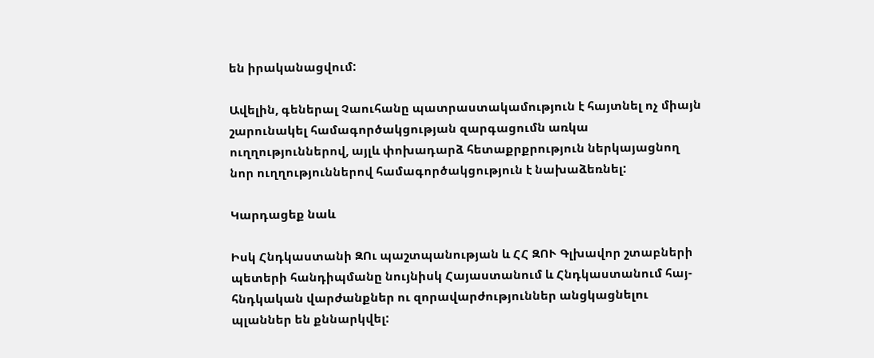են իրականացվում:

Ավելին, գեներալ Չաուհանը պատրաստակամություն է հայտնել ոչ միայն շարունակել համագործակցության զարգացումն առկա ուղղություններով, այլև փոխադարձ հետաքրքրություն ներկայացնող նոր ուղղություններով համագործակցություն է նախաձեռնել:

Կարդացեք նաև

Իսկ Հնդկաստանի ԶՈւ պաշտպանության և ՀՀ ԶՈՒ Գլխավոր շտաբների պետերի հանդիպմանը նույնիսկ Հայաստանում և Հնդկաստանում հայ-հնդկական վարժանքներ ու զորավարժություններ անցկացնելու պլաններ են քննարկվել: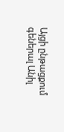Այցի ընթացքում գեներալ Անիլ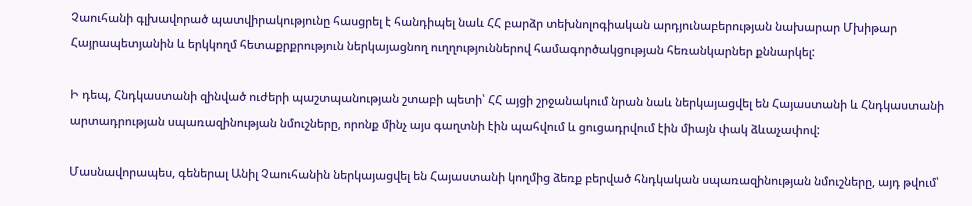Չաուհանի գլխավորած պատվիրակությունը հասցրել է հանդիպել նաև ՀՀ բարձր տեխնոլոգիական արդյունաբերության նախարար Մխիթար Հայրապետյանին և երկկողմ հետաքրքրություն ներկայացնող ուղղություններով համագործակցության հեռանկարներ քննարկել:

Ի դեպ, Հնդկաստանի զինված ուժերի պաշտպանության շտաբի պետի՝ ՀՀ այցի շրջանակում նրան նաև ներկայացվել են Հայաստանի և Հնդկաստանի արտադրության սպառազինության նմուշները, որոնք մինչ այս գաղտնի էին պահվում և ցուցադրվում էին միայն փակ ձևաչափով:

Մասնավորապես, գեներալ Անիլ Չաուհանին ներկայացվել են Հայաստանի կողմից ձեռք բերված հնդկական սպառազինության նմուշները, այդ թվում՝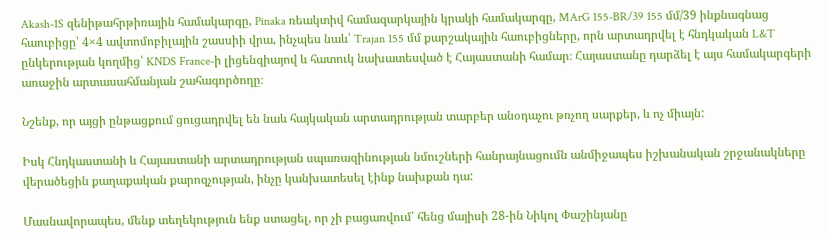Akash-1S զենիթահրթիռային համակարգը, Pinaka ռեակտիվ համազարկային կրակի համակարգը, MArG 155-BR/39 155 մմ/39 ինքնագնաց հաուբիցը՝ 4×4 ավտոմոբիլային շասսիի վրա, ինչպես նաև՝ Trajan 155 մմ քարշակային հաուբիցները, որն արտադրվել է հնդկական L&T ընկերության կողմից՝ KNDS France-ի լիցենզիայով և հատուկ նախատեսված է Հայաստանի համար։ Հայաստանը դարձել է այս համակարգերի առաջին արտասահմանյան շահագործողը։

Նշենք, որ այցի ընթացքում ցուցադրվել են նաև հայկական արտադրության տարբեր անօդաչու թռչող սարքեր, և ոչ միայն:

Իսկ Հնդկաստանի և Հայաստանի արտադրության սպառազինության նմուշների հանրայնացումն անմիջապես իշխանական շրջանակները վերածեցին քաղաքական քարոզչության, ինչը կանխատեսել էինք նախքան դա:

Մասնավորապես, մենք տեղեկություն ենք ստացել, որ չի բացառվում՝ հենց մայիսի 28-ին Նիկոլ Փաշինյանը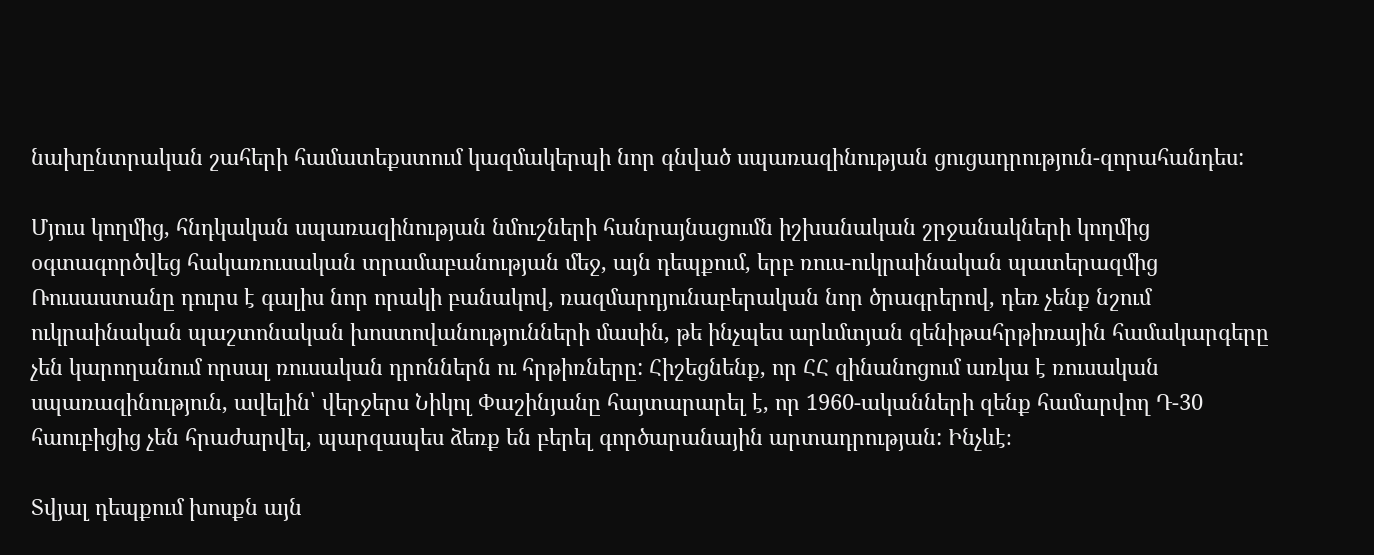նախընտրական շահերի համատեքստում կազմակերպի նոր գնված սպառազինության ցուցադրություն-զորահանդես:

Մյուս կողմից, հնդկական սպառազինության նմուշների հանրայնացումն իշխանական շրջանակների կողմից օգտագործվեց հակառուսական տրամաբանության մեջ, այն դեպքում, երբ ռուս-ուկրաինական պատերազմից Ռուսաստանը դուրս է գալիս նոր որակի բանակով, ռազմարդյունաբերական նոր ծրագրերով, դեռ չենք նշում ուկրաինական պաշտոնական խոստովանությունների մասին, թե ինչպես արևմտյան զենիթահրթիռային համակարգերը չեն կարողանում որսալ ռուսական դրոններն ու հրթիռները: Հիշեցնենք, որ ՀՀ զինանոցում առկա է ռուսական սպառազինություն, ավելին՝ վերջերս Նիկոլ Փաշինյանը հայտարարել է, որ 1960-ականների զենք համարվող Դ-30 հաուբիցից չեն հրաժարվել, պարզապես ձեռք են բերել գործարանային արտադրության: Ինչևէ։

Տվյալ դեպքում խոսքն այն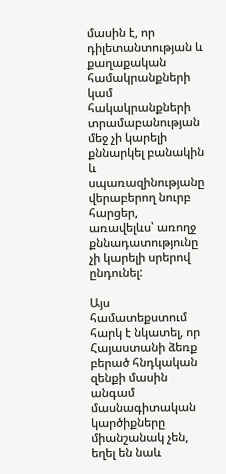մասին է, որ դիլետանտության և քաղաքական համակրանքների կամ հակակրանքների տրամաբանության մեջ չի կարելի քննարկել բանակին և սպառազինությանը վերաբերող նուրբ հարցեր, առավելևս՝ առողջ քննադատությունը չի կարելի սրերով ընդունել:

Այս համատեքստում հարկ է նկատել, որ Հայաստանի ձեռք բերած հնդկական զենքի մասին անգամ մասնագիտական կարծիքները միանշանակ չեն, եղել են նաև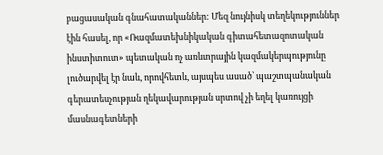բացասական գնահատականներ: Մեզ նույնիսկ տեղեկություններ էին հասել, որ «Ռազմատեխնիկական գիտահետազոտական ինստիտուտ» պետական ոչ առևտրային կազմակերպությունը լուծարվել էր նաև, որովհետև, այսպես ասած՝ պաշտպանական գերատեսչության ղեկավարության սրտով չի եղել կառույցի մասնագետների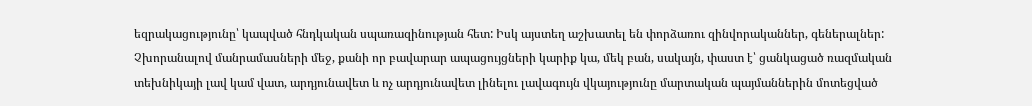եզրակացությունը՝ կապված հնդկական սպառազինության հետ: Իսկ այստեղ աշխատել են փորձառու զինվորականներ, գեներալներ: Չխորանալով մանրամասների մեջ, քանի որ բավարար ապացույցների կարիք կա, մեկ բան, սակայն, փաստ է՝ ցանկացած ռազմական տեխնիկայի լավ կամ վատ, արդյունավետ և ոչ արդյունավետ լինելու լավագույն վկայությունը մարտական պայմաններին մոտեցված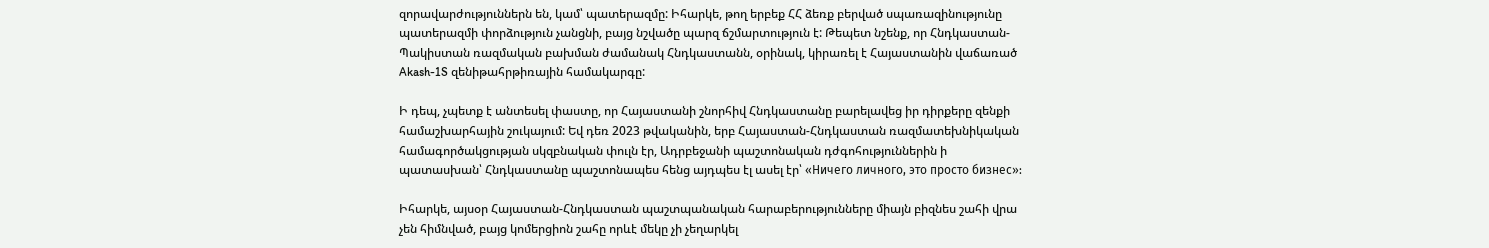զորավարժություններն են, կամ՝ պատերազմը: Իհարկե, թող երբեք ՀՀ ձեռք բերված սպառազինությունը պատերազմի փորձություն չանցնի, բայց նշվածը պարզ ճշմարտություն է: Թեպետ նշենք, որ Հնդկաստան-Պակիստան ռազմական բախման ժամանակ Հնդկաստանն, օրինակ, կիրառել է Հայաստանին վաճառած Akash-1S զենիթահրթիռային համակարգը:

Ի դեպ, չպետք է անտեսել փաստը, որ Հայաստանի շնորհիվ Հնդկաստանը բարելավեց իր դիրքերը զենքի համաշխարհային շուկայում: Եվ դեռ 2023 թվականին, երբ Հայաստան-Հնդկաստան ռազմատեխնիկական համագործակցության սկզբնական փուլն էր, Ադրբեջանի պաշտոնական դժգոհություններին ի պատասխան՝ Հնդկաստանը պաշտոնապես հենց այդպես էլ ասել էր՝ «Ничего личного, это просто бизнес»:

Իհարկե, այսօր Հայաստան-Հնդկաստան պաշտպանական հարաբերությունները միայն բիզնես շահի վրա չեն հիմնված, բայց կոմերցիոն շահը որևէ մեկը չի չեղարկել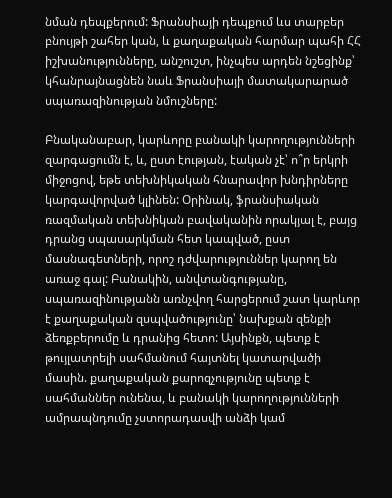նման դեպքերում: Ֆրանսիայի դեպքում ևս տարբեր բնույթի շահեր կան, և քաղաքական հարմար պահի ՀՀ իշխանությունները, անշուշտ, ինչպես արդեն նշեցինք՝ կհանրայնացնեն նաև Ֆրանսիայի մատակարարած սպառազինության նմուշները:

Բնականաբար, կարևորը բանակի կարողությունների զարգացումն է, և, ըստ էության, էական չէ՝ ո՞ր երկրի միջոցով, եթե տեխնիկական հնարավոր խնդիրները կարգավորված կլինեն: Օրինակ, ֆրանսիական ռազմական տեխնիկան բավականին որակյալ է, բայց դրանց սպասարկման հետ կապված, ըստ մասնագետների, որոշ դժվարություններ կարող են առաջ գալ: Բանակին, անվտանգությանը, սպառազինությանն առնչվող հարցերում շատ կարևոր է քաղաքական զսպվածությունը՝ նախքան զենքի ձեռքբերումը և դրանից հետո: Այսինքն, պետք է թույլատրելի սահմանում հայտնել կատարվածի մասին. քաղաքական քարոզչությունը պետք է սահմաններ ունենա, և բանակի կարողությունների ամրապնդումը չստորադասվի անձի կամ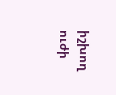իշխող ուժի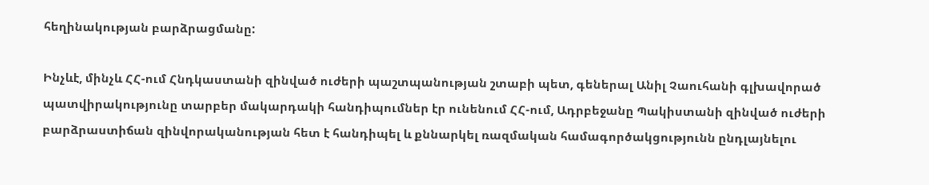հեղինակության բարձրացմանը:

Ինչևէ, մինչև ՀՀ-ում Հնդկաստանի զինված ուժերի պաշտպանության շտաբի պետ, գեներալ Անիլ Չաուհանի գլխավորած պատվիրակությունը տարբեր մակարդակի հանդիպումներ էր ունենում ՀՀ-ում, Ադրբեջանը Պակիստանի զինված ուժերի բարձրաստիճան զինվորականության հետ է հանդիպել և քննարկել ռազմական համագործակցությունն ընդլայնելու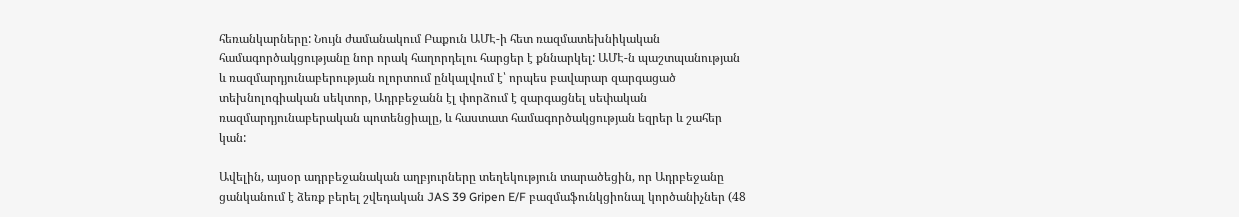հեռանկարները: Նույն ժամանակում Բաքուն ԱՄԷ-ի հետ ռազմատեխնիկական համագործակցությանը նոր որակ հաղորդելու հարցեր է քննարկել: ԱՄԷ-ն պաշտպանության և ռազմարդյունաբերության ոլորտում ընկալվում է՝ որպես բավարար զարգացած տեխնոլոգիական սեկտոր, Ադրբեջանն էլ փորձում է զարգացնել սեփական ռազմարդյունաբերական պոտենցիալը, և հաստատ համագործակցության եզրեր և շահեր կան:

Ավելին, այսօր ադրբեջանական աղբյուրները տեղեկություն տարածեցին, որ Ադրբեջանը ցանկանում է ձեռք բերել շվեդական JAS 39 Gripen E/F բազմաֆունկցիոնալ կործանիչներ (48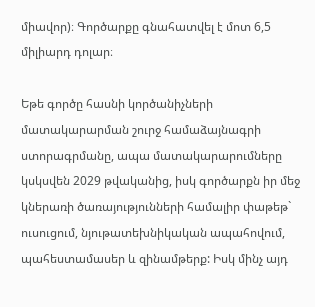միավոր)։ Գործարքը գնահատվել է մոտ 6,5 միլիարդ դոլար։

Եթե գործը հասնի կործանիչների մատակարարման շուրջ համաձայնագրի ստորագրմանը, ապա մատակարարումները կսկսվեն 2029 թվականից, իսկ գործարքն իր մեջ կներառի ծառայությունների համալիր փաթեթ` ուսուցում, նյութատեխնիկական ապահովում, պահեստամասեր և զինամթերք: Իսկ մինչ այդ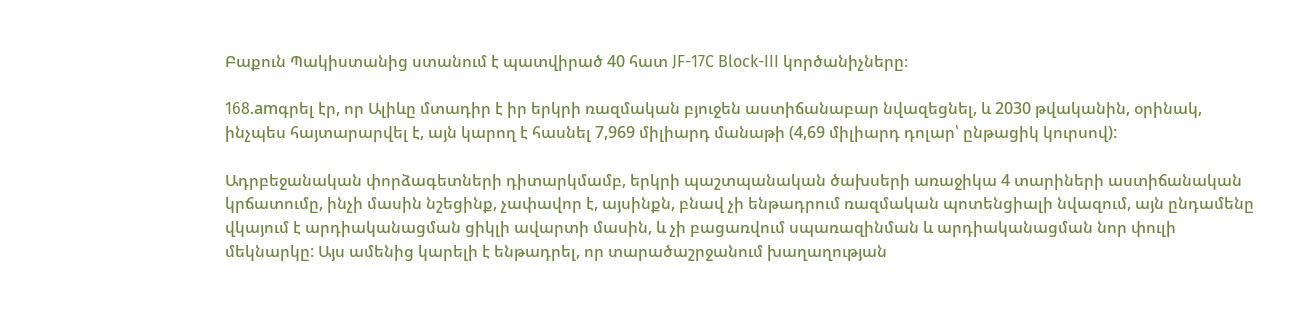Բաքուն Պակիստանից ստանում է պատվիրած 40 հատ JF-17C Block-III կործանիչները։

168.amգրել էր, որ Ալիևը մտադիր է իր երկրի ռազմական բյուջեն աստիճանաբար նվազեցնել, և 2030 թվականին, օրինակ, ինչպես հայտարարվել է, այն կարող է հասնել 7,969 միլիարդ մանաթի (4,69 միլիարդ դոլար՝ ընթացիկ կուրսով):

Ադրբեջանական փորձագետների դիտարկմամբ, երկրի պաշտպանական ծախսերի առաջիկա 4 տարիների աստիճանական կրճատումը, ինչի մասին նշեցինք, չափավոր է, այսինքն, բնավ չի ենթադրում ռազմական պոտենցիալի նվազում, այն ընդամենը վկայում է արդիականացման ցիկլի ավարտի մասին, և չի բացառվում սպառազինման և արդիականացման նոր փուլի մեկնարկը: Այս ամենից կարելի է ենթադրել, որ տարածաշրջանում խաղաղության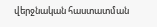վերջնական հաստատման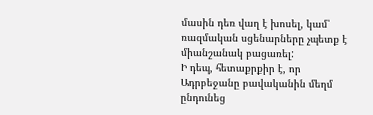մասին դեռ վաղ է խոսել, կամ՝ ռազմական սցենարները չպետք է միանշանակ բացառել:
Ի դեպ, հետաքրքիր է, որ Ադրբեջանը բավականին մեղմ ընդունեց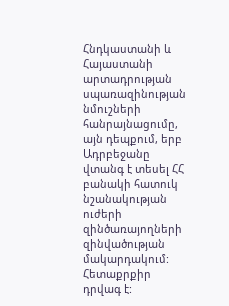Հնդկաստանի և Հայաստանի արտադրության սպառազինության նմուշների հանրայնացումը, այն դեպքում, երբ Ադրբեջանը վտանգ է տեսել ՀՀ բանակի հատուկ նշանակության ուժերի զինծառայողների զինվածության մակարդակում: Հետաքրքիր դրվագ է: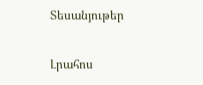Տեսանյութեր

Լրահոս